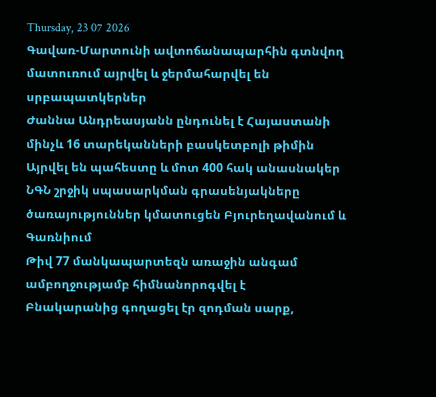Thursday, 23 07 2026
Գավառ-Մարտունի ավտոճանապարհին գտնվող մատուռում այրվել և ջերմահարվել են սրբապատկերներ
Ժաննա Անդրեասյանն ընդունել է Հայաստանի մինչև 16 տարեկանների բասկետբոլի թիմին
Այրվել են պահեստը և մոտ 400 հակ անասնակեր
ՆԳՆ շրջիկ սպասարկման գրասենյակները ծառայություններ կմատուցեն Բյուրեղավանում և Գառնիում
Թիվ 77 մանկապարտեզն առաջին անգամ ամբողջությամբ հիմնանորոգվել է
Բնակարանից գողացել էր զոդման սարք,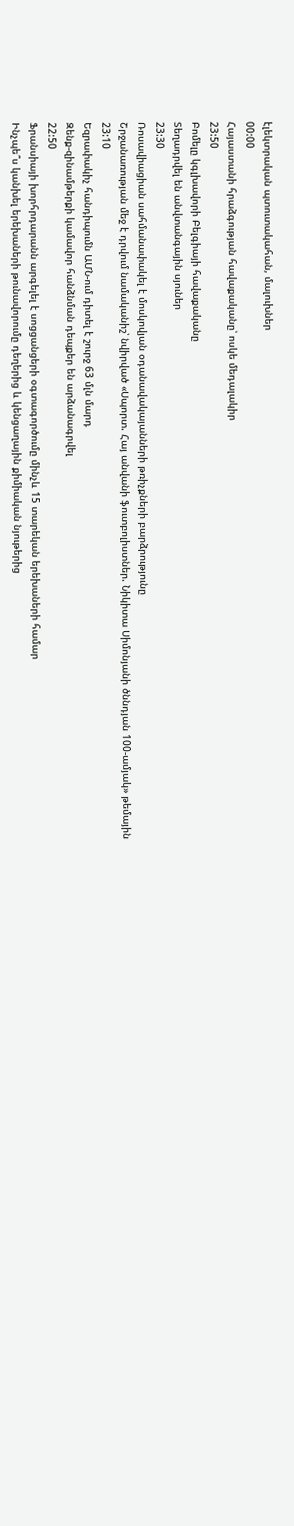էլեկտրական պտուտակահան, մալուխներ
00:00
Հայաստանի հրաձգության հավաքականը՝ ոսկե մեդալակիր
23:50
Բոմելը կգլխավորի Բելգիայի հավաքականը
Տեղադրվել են անվտանգային սյուներ
23:30
Ռոսավիացիան սահմանափակել է մոսկովյան օդանավակայանների թռիչքների բարձրությունը
Շրջանառության մեջ է դրվում նամականիշ՝ նվիրված «Սպորտ. Հայ անվանի ֆուտբոլիստներ. Նիկիտա Սիմոնյանի ծննդյան 100-ամյակ» թեմային
23:10
Եզրափակիչ հանդիպումն ԱՄՆ-ում դիտել է շուրջ 63 մլն մարդ
Զենք-զինամթերքի կամավոր հանձնման դեպքեր են արձանագրվել
22:50
Ֆրանսիայի խորհրդարանն արգելել է սոցցանցերի օգտագործումը մինչև 15 տարեկան երեխաների համար
Ինչպե՞ս կանխել երեխաների թունավորումը դեղերից և կենցաղային քիմիական նյութերից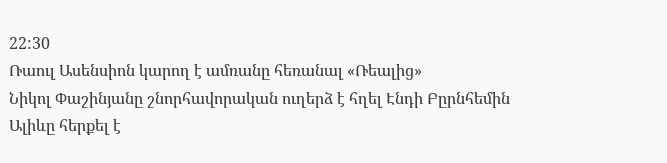22:30
Ռաուլ Ասենսիոն կարող է ամռանը հեռանալ «Ռեալից»
Նիկոլ Փաշինյանը շնորհավորական ուղերձ է հղել Էնդի Բըրնհեմին
Ալիևը հերքել է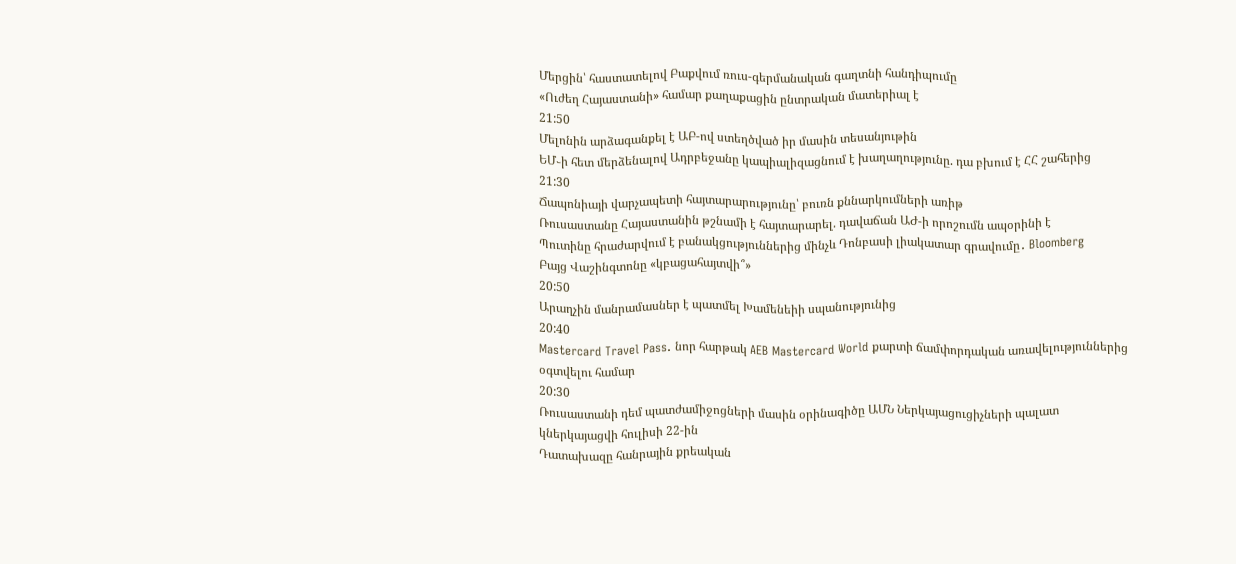Մերցին՝ հաստատելով Բաքվում ռուս-գերմանական գաղտնի հանդիպումը
«Ուժեղ Հայաստանի» համար քաղաքացին ընտրական մատերիալ է
21:50
Մելոնին արձագանքել է ԱԲ-ով ստեղծված իր մասին տեսանյութին
ԵՄ֊ի հետ մերձենալով Ադրբեջանը կապիալիզացնում է խաղաղությունը. դա բխում է ՀՀ շահերից
21:30
Ճապոնիայի վարչապետի հայտարարությունը՝ բուռն քննարկումների առիթ
Ռուսաստանը Հայաստանին թշնամի է հայտարարել. դավաճան ԱԺ-ի որոշումն ապօրինի է
Պուտինը հրաժարվում է բանակցություններից մինչև Դոնբասի լիակատար գրավումը․ Bloomberg
Բայց Վաշինգտոնը «կբացահայտվի՞»
20:50
Արաղչին մանրամասներ է պատմել Խամենեիի սպանությունից
20:40
Mastercard Travel Pass. նոր հարթակ AEB Mastercard World քարտի ճամփորդական առավելություններից օգտվելու համար
20:30
Ռուսաստանի դեմ պատժամիջոցների մասին օրինագիծը ԱՄՆ Ներկայացուցիչների պալատ կներկայացվի հուլիսի 22-ին
Դատախազը հանրային քրեական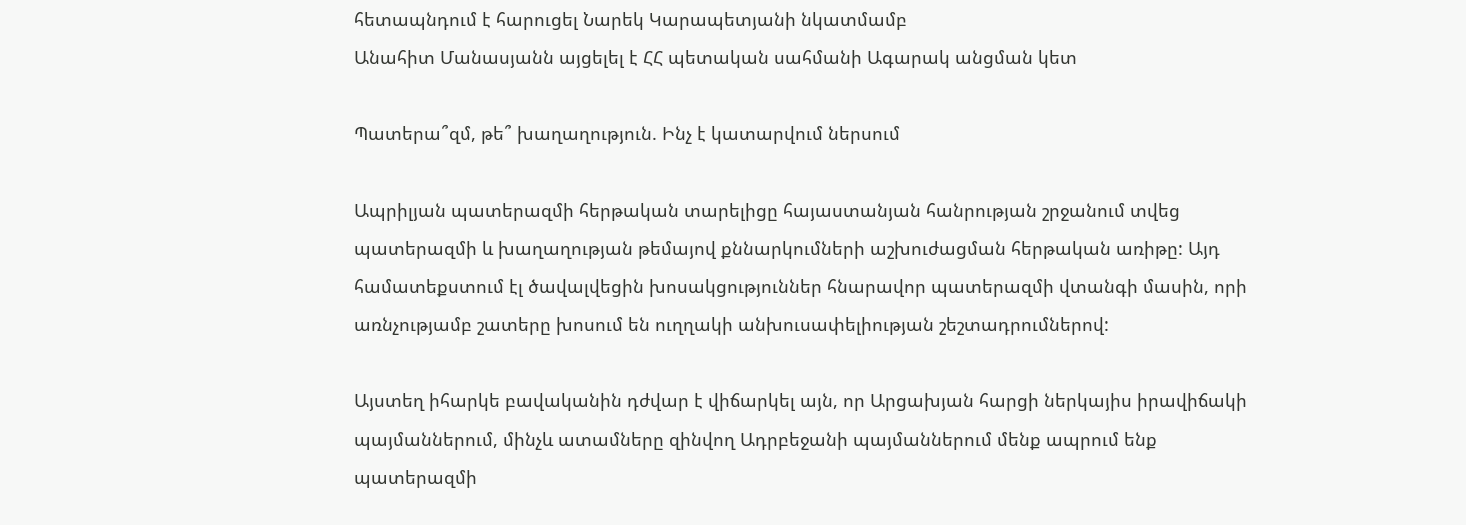հետապնդում է հարուցել Նարեկ Կարապետյանի նկատմամբ
Անահիտ Մանասյանն այցելել է ՀՀ պետական սահմանի Ագարակ անցման կետ

Պատերա՞զմ, թե՞ խաղաղություն. Ինչ է կատարվում ներսում

Ապրիլյան պատերազմի հերթական տարելիցը հայաստանյան հանրության շրջանում տվեց պատերազմի և խաղաղության թեմայով քննարկումների աշխուժացման հերթական առիթը: Այդ համատեքստում էլ ծավալվեցին խոսակցություններ հնարավոր պատերազմի վտանգի մասին, որի առնչությամբ շատերը խոսում են ուղղակի անխուսափելիության շեշտադրումներով:

Այստեղ իհարկե բավականին դժվար է վիճարկել այն, որ Արցախյան հարցի ներկայիս իրավիճակի պայմաններում, մինչև ատամները զինվող Ադրբեջանի պայմաններում մենք ապրում ենք պատերազմի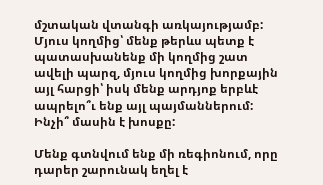մշտական վտանգի առկայությամբ: Մյուս կողմից՝ մենք թերևս պետք է պատասխանենք մի կողմից շատ ավելի պարզ, մյուս կողմից խորքային այլ հարցի՝ իսկ մենք արդյոք երբևէ ապրելո՞ւ ենք այլ պայմաններում: Ինչի՞ մասին է խոսքը:

Մենք գտնվում ենք մի ռեգիոնում, որը դարեր շարունակ եղել է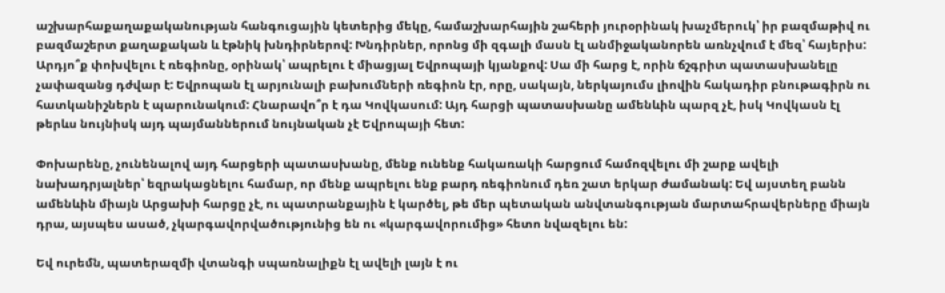աշխարհաքաղաքականության հանգուցային կետերից մեկը, համաշխարհային շահերի յուրօրինակ խաչմերուկ՝ իր բազմաթիվ ու բազմաշերտ քաղաքական և էթնիկ խնդիրներով: Խնդիրներ, որոնց մի զգալի մասն էլ անմիջականորեն առնչվում է մեզ՝ հայերիս: Արդյո՞ք փոխվելու է ռեգիոնը, օրինակ՝ ապրելու է միացյալ Եվրոպայի կյանքով: Սա մի հարց է, որին ճշգրիտ պատասխանելը չափազանց դժվար է: Եվրոպան էլ արյունալի բախումների ռեգիոն էր, որը, սակայն, ներկայումս լիովին հակադիր բնութագիրն ու հատկանիշներն է պարունակում: Հնարավո՞ր է դա Կովկասում: Այդ հարցի պատասխանը ամենևին պարզ չէ, իսկ Կովկասն էլ թերևս նույնիսկ այդ պայմաններում նույնական չէ Եվրոպայի հետ:

Փոխարենը, չունենալով այդ հարցերի պատասխանը, մենք ունենք հակառակի հարցում համոզվելու մի շարք ավելի նախադրյալներ՝ եզրակացնելու համար, որ մենք ապրելու ենք բարդ ռեգիոնում դեռ շատ երկար ժամանակ: Եվ այստեղ բանն ամենևին միայն Արցախի հարցը չէ, ու պատրանքային է կարծել, թե մեր պետական անվտանգության մարտահրավերները միայն դրա, այսպես ասած, չկարգավորվածությունից են ու «կարգավորումից» հետո նվազելու են:

Եվ ուրեմն, պատերազմի վտանգի սպառնալիքն էլ ավելի լայն է ու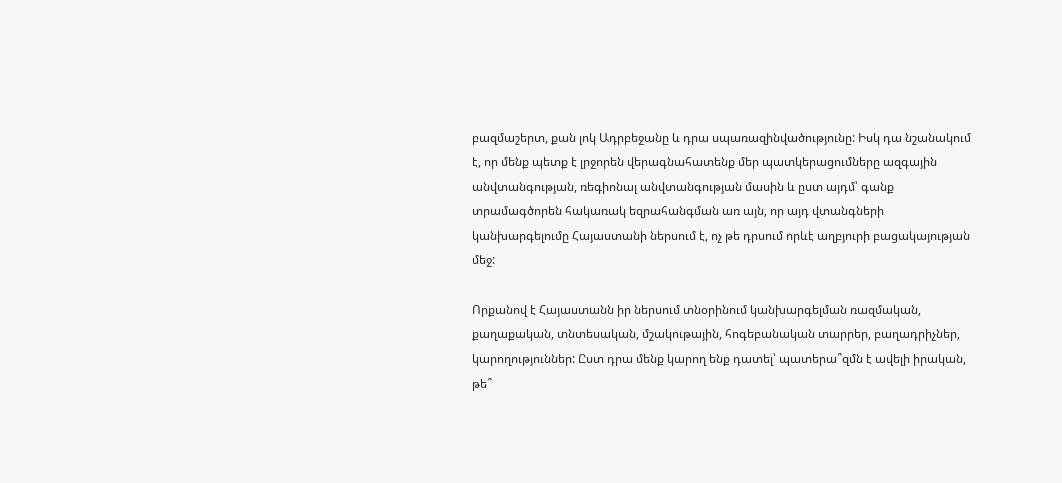բազմաշերտ, քան լոկ Ադրբեջանը և դրա սպառազինվածությունը: Իսկ դա նշանակում է, որ մենք պետք է լրջորեն վերագնահատենք մեր պատկերացումները ազգային անվտանգության, ռեգիոնալ անվտանգության մասին և ըստ այդմ՝ գանք տրամագծորեն հակառակ եզրահանգման առ այն, որ այդ վտանգների կանխարգելումը Հայաստանի ներսում է, ոչ թե դրսում որևէ աղբյուրի բացակայության մեջ:

Որքանով է Հայաստանն իր ներսում տնօրինում կանխարգելման ռազմական, քաղաքական, տնտեսական, մշակութային, հոգեբանական տարրեր, բաղադրիչներ, կարողություններ: Ըստ դրա մենք կարող ենք դատել՝ պատերա՞զմն է ավելի իրական, թե՞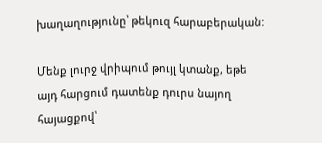խաղաղությունը՝ թեկուզ հարաբերական:

Մենք լուրջ վրիպում թույլ կտանք, եթե այդ հարցում դատենք դուրս նայող հայացքով՝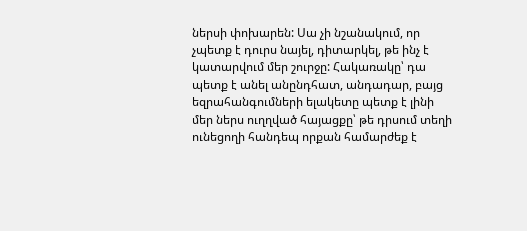ներսի փոխարեն: Սա չի նշանակում, որ չպետք է դուրս նայել, դիտարկել, թե ինչ է կատարվում մեր շուրջը: Հակառակը՝ դա պետք է անել անընդհատ, անդադար, բայց եզրահանգումների ելակետը պետք է լինի մեր ներս ուղղված հայացքը՝ թե դրսում տեղի ունեցողի հանդեպ որքան համարժեք է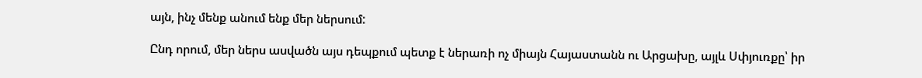այն, ինչ մենք անում ենք մեր ներսում:

Ընդ որում, մեր ներս ասվածն այս դեպքում պետք է ներառի ոչ միայն Հայաստանն ու Արցախը, այլև Սփյուռքը՝ իր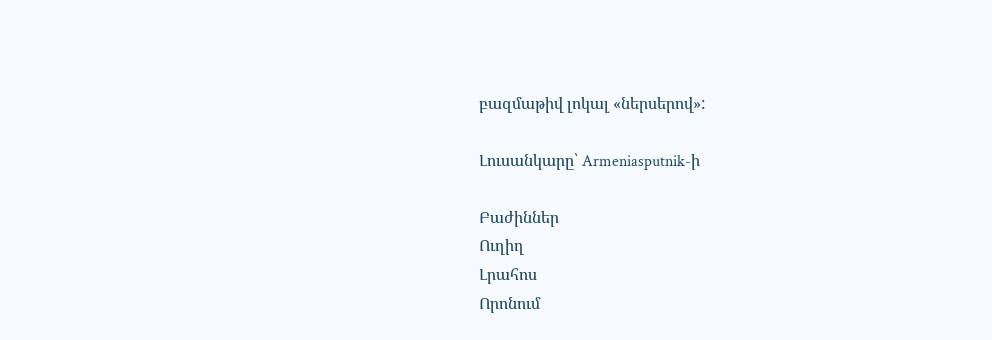բազմաթիվ լոկալ «ներսերով»:

Լուսանկարը՝ Armeniasputnik-ի

Բաժիններ
Ուղիղ
Լրահոս
Որոնում